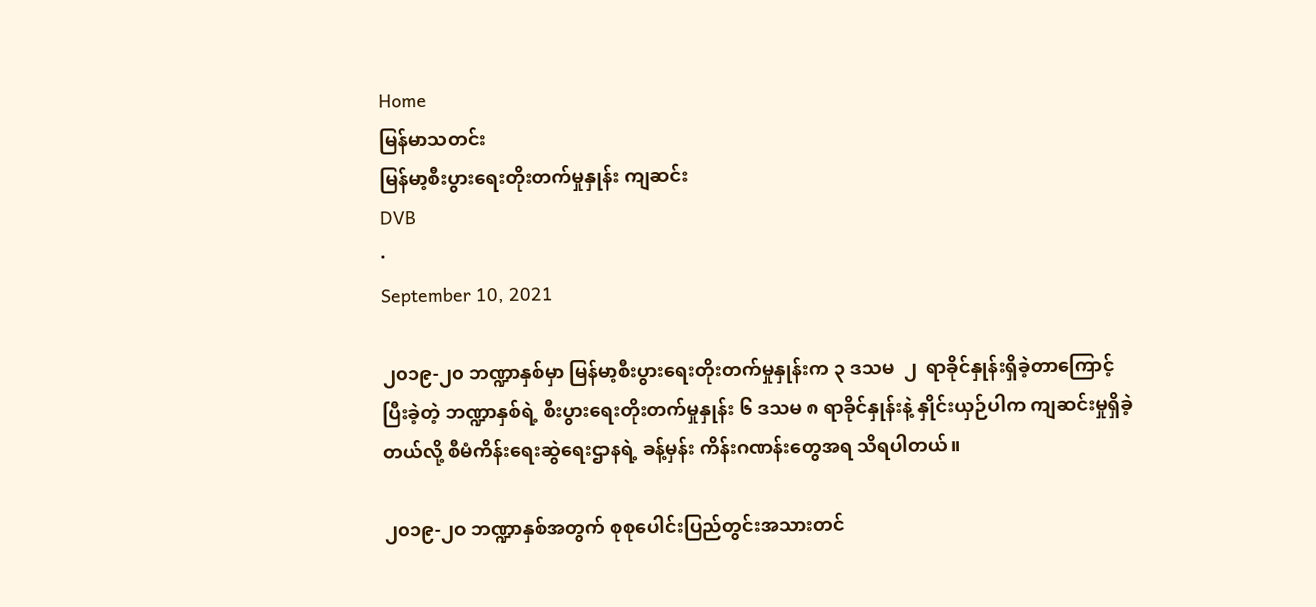Home
မြန်မာသတင်း
မြန်မာ့စီးပွားရေးတိုးတက်မှုနှုန်း ကျဆင်း
DVB
·
September 10, 2021

၂၀၁၉-၂၀ ဘဏ္ဍာနှစ်မှာ မြန်မာ့စီးပွားရေးတိုးတက်မှုနှုန်းက ၃ ဒသမ  ၂  ရာခိုင်နှုန်းရှိခဲ့တာကြောင့် ပြီးခဲ့တဲ့ ဘဏ္ဍာနှစ်ရဲ့ စီးပွားရေးတိုးတက်မှုနှုန်း ၆ ဒသမ ၈ ရာခိုင်နှုန်းနဲ့ နှိုင်းယှဉ်ပါက ကျဆင်းမှုရှိခဲ့တယ်လို့ စီမံကိန်းရေးဆွဲရေးဌာနရဲ့ ခန့်မှန်း ကိန်းဂဏန်းတွေအရ သိရပါတယ်။

၂၀၁၉-၂ဝ ဘဏ္ဍာနှစ်အတွက် စုစုပေါင်းပြည်တွင်းအသားတင်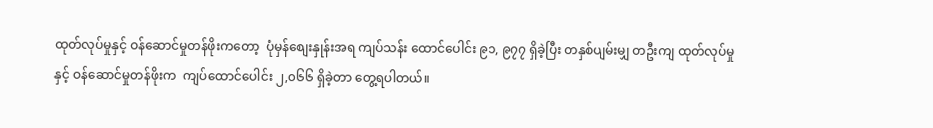ထုတ်လုပ်မှုနှင့် ဝန်ဆောင်မှုတန်ဖိုးကတော့  ပုံမှန်စျေးနှုန်းအရ ကျပ်သန်း ထောင်ပေါင်း ၉၁, ၉၇၇ ရှိခဲ့ပြီး တနှစ်ပျမ်းမျှ တဦးကျ ထုတ်လုပ်မှုနှင့် ဝန်ဆောင်မှုတန်ဖိုးက  ကျပ်ထောင်ပေါင်း ၂,၀၆၆ ရှိခဲ့တာ တွေ့ရပါတယ်။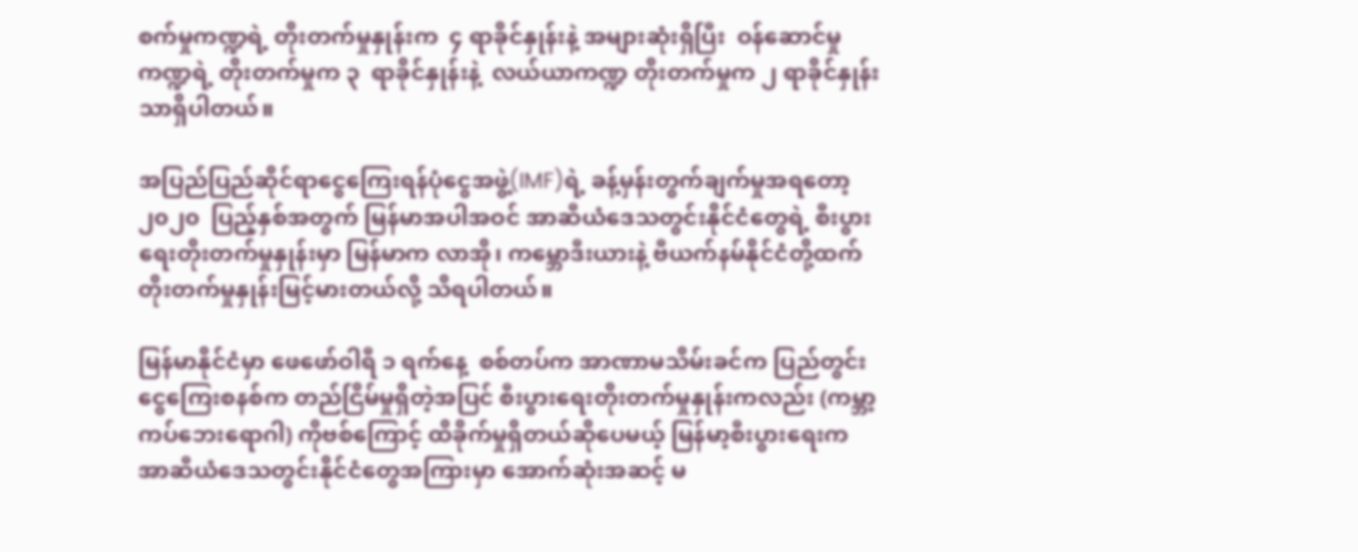စက်မှုကဏ္ဍရဲ့ တိုးတက်မှုနှုန်းက  ၄ ရာခိုင်နှုန်းနဲ့ အများဆုံးရှိပြီး  ဝန်ဆောင်မှုကဏ္ဍရဲ့ တိုးတက်မှုက ၃  ရာခိုင်နှုန်းနဲ့  လယ်ယာကဏ္ဍ တိုးတက်မှုက ၂ ရာခိုင်နှုန်းသာရှိပါတယ်။

အပြည်ပြည်ဆိုင်ရာငွေကြေးရန်ပုံငွေအဖွဲ့(IMF)ရဲ့ ခန့်မှန်းတွက်ချက်မှုအရတော့  ၂၀၂၀  ပြည့်နှစ်အတွက် မြန်မာအပါအဝင် အာဆီယံဒေသတွင်းနိုင်ငံတွေရဲ့ စီးပွားရေးတိုးတက်မှုနှုန်းမှာ မြန်မာက လာအို၊ ကမ္ဘောဒီးယားနဲ့ ဗီယက်နမ်နိုင်ငံတို့ထက် တိုးတက်မှုနှုန်းမြင့်မားတယ်လို့ သိရပါတယ်။

မြန်မာနိုင်ငံမှာ ဖေဖော်ဝါရီ ၁ ရက်နေ့  စစ်တပ်က အာဏာမသိမ်းခင်က ပြည်တွင်းငွေကြေးစနစ်က တည်ငြိမ်မှုရှိတဲ့အပြင် စီးပွားရေးတိုးတက်မှုနှုန်းကလည်း (ကမ္ဘာ့ကပ်ဘေးရောဂါ) ကိုဗစ်ကြောင့် ထိခိုက်မှုရှိတယ်ဆိုပေမယ့် မြန်မာ့စီးပွားရေးက အာဆီယံဒေသတွင်းနိုင်ငံတွေအကြားမှာ အောက်ဆုံးအဆင့် မ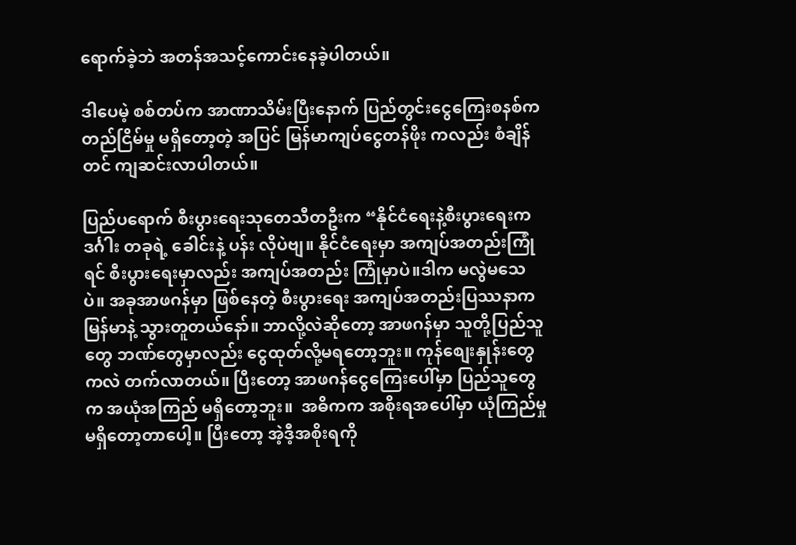ရောက်ခဲ့ဘဲ အတန်အသင့်ကောင်းနေခဲ့ပါတယ်။

ဒါပေမဲ့ စစ်တပ်က အာဏာသိမ်းပြီးနောက် ပြည်တွင်းငွေကြေးစနစ်က တည်ငြိမ်မှု မရှိတော့တဲ့ အပြင် မြန်မာကျပ်ငွေတန်ဖိုး ကလည်း စံချိန်တင် ကျဆင်းလာပါတယ်။

ပြည်ပရောက် စီးပွားရေးသုတေသီတဦးက “နိုင်ငံရေးနဲ့စီးပွားရေးက ဒင်္ဂါး တခုရဲ့ ခေါင်းနဲ့ ပန်း လိုပဲဗျ။ နိုင်ငံရေးမှာ အကျပ်အတည်းကြုံရင် စီးပွားရေးမှာလည်း အကျပ်အတည်း ကြုံမှာပဲ။ဒါက မလွဲမသေပဲ။ အခုအာဖဂန်မှာ ဖြစ်နေတဲ့ စီးပွားရေး အကျပ်အတည်းပြဿနာက မြန်မာနဲ့ သွားတူတယ်နော်။ ဘာလို့လဲဆိုတော့ အာဖဂန်မှာ သူတို့ပြည်သူတွေ ဘဏ်တွေမှာလည်း ငွေထုတ်လို့မရတော့ဘူး။ ကုန်စျေးနှုန်းတွေကလဲ တက်လာတယ်။ ပြီးတော့ အာဖဂန်ငွေကြေးပေါ်မှာ ပြည်သူတွေက အယုံအကြည် မရှိတော့ဘူး။  အဓိကက အစိုးရအပေါ်မှာ ယုံကြည်မှုမရှိတော့တာပေါ့။ ပြီးတော့ အဲ့ဒီ့အစိုးရကို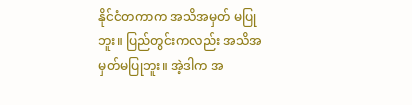နိုင်ငံတကာက အသိအမှတ် မပြုဘူး။ ပြည်တွင်းကလည်း အသိအမှတ်မပြုဘူး။ အဲ့ဒါက အ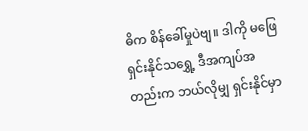ဓိက စိန်ခေါ်မှုပဲဗျ။ ဒါကို မဖြေရှင်းနိုင်သရွှေ့ ဒီအကျပ်အတည်းက ဘယ်လိုမျှ ရှင်းနိုင်မှာ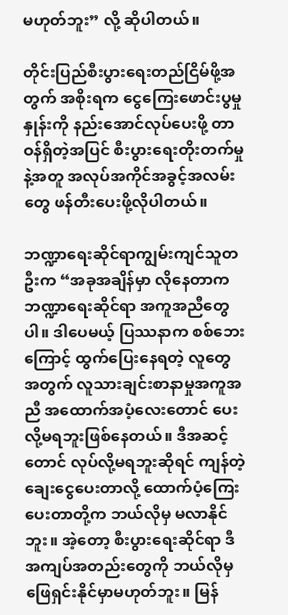မဟုတ်ဘူး” လို့ ဆိုပါတယ်။

တိုင်းပြည်စီးပွားရေးတည်ငြိမ်ဖို့အတွက် အစိုးရက ငွေကြေးဖောင်းပွမှုနှုန်းကို နည်းအောင်လုပ်ပေးဖို့ တာဝန်ရှိတဲ့အပြင် စီးပွားရေးတိုးတက်မှုနဲ့အတူ အလုပ်အကိုင်အခွင့်အလမ်းတွေ ဖန်တီးပေးဖို့လိုပါတယ်။

ဘဏ္ဍာရေးဆိုင်ရာကျွမ်းကျင်သူတဦးက “အခုအချိန်မှာ လိုနေတာက ဘဏ္ဍာရေးဆိုင်ရာ အကူအညီတွေပါ။ ဒါပေမယ့် ပြဿနာက စစ်ဘေးကြောင့် ထွက်ပြေးနေရတဲ့ လူတွေအတွက် လူသားချင်းစာနာမှုအကူအညီ အထောက်အပံ့လေးတောင် ပေးလို့မရဘူးဖြစ်နေတယ်။ ဒီအဆင့်တောင် လုပ်လို့မရဘူးဆိုရင် ကျန်တဲ့ ချေးငွေပေးတာလို့ ထောက်ပံ့ကြေးပေးတာတို့က ဘယ်လိုမှ မလာနိုင်ဘူး။ အဲ့တော့ စီးပွားရေးဆိုင်ရာ ဒီအကျပ်အတည်းတွေကို ဘယ်လိုမှ ဖြေရှင်းနိုင်မှာမဟုတ်ဘူး။ မြန်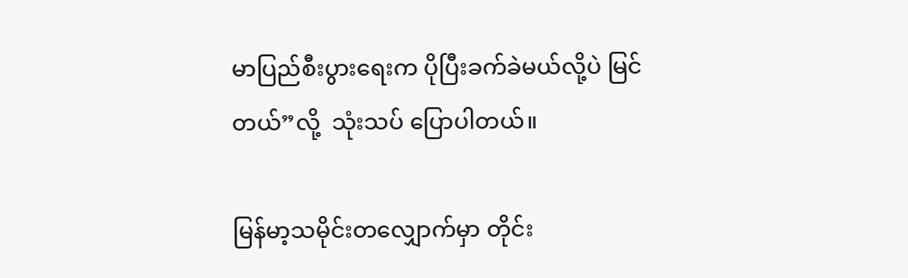မာပြည်စီးပွားရေးက ပိုပြီးခက်ခဲမယ်လို့ပဲ မြင်တယ်”လို့  သုံးသပ် ပြောပါတယ်။

မြန်မာ့သမိုင်းတလျှောက်မှာ တိုင်း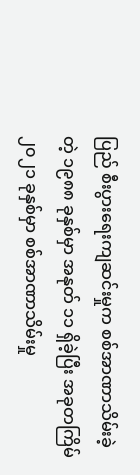ပြည် စီးပွားရေးကျဆင်းမှုက စစ်အာဏာသိမ်းခဲ့တဲ့ ၁၉၈၈ ခုနှစ်မှာ အနုတ် ၁၁ ရှိခဲ့ပြီး အခုတကြိမ် ၂၀၂၁ ခုနှစ်မှာ စစ်အာဏာသိမ်းမှု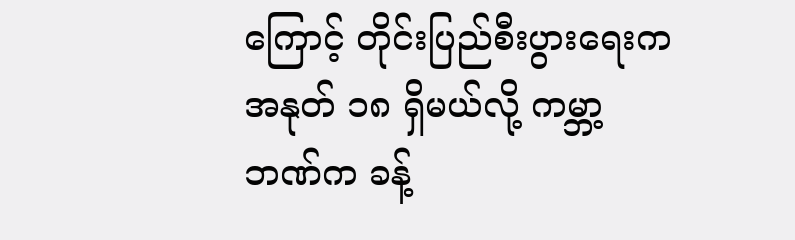ကြောင့် တိုင်းပြည်စီးပွားရေးက အနုတ် ၁၈ ရှိမယ်လို့ ကမ္ဘာ့ဘဏ်က ခန့်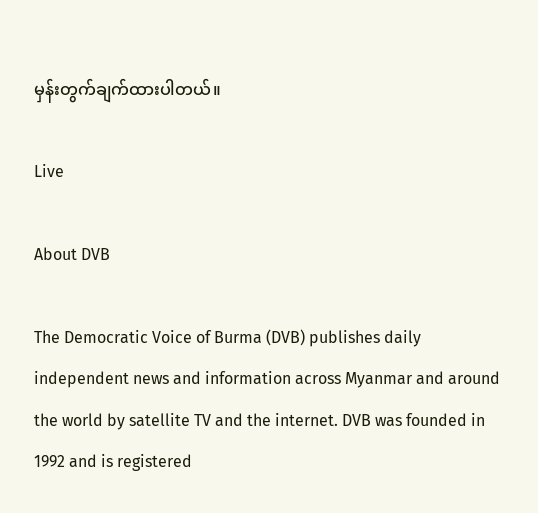မှန်းတွက်ချက်ထားပါတယ်။

Live

About DVB

The Democratic Voice of Burma (DVB) publishes daily independent news and information across Myanmar and around the world by satellite TV and the internet. DVB was founded in 1992 and is registered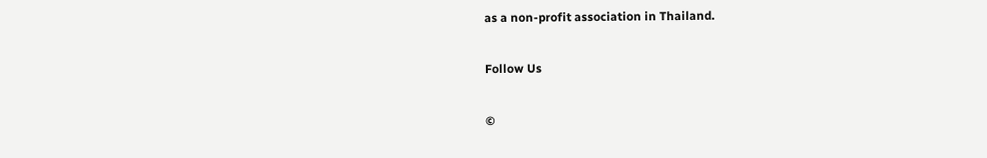as a non-profit association in Thailand.

Follow Us

©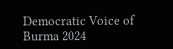Democratic Voice of Burma 2024